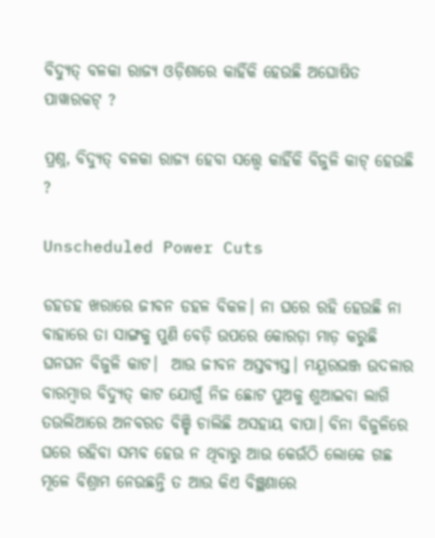ବିଦ୍ୟୁତ୍ ବଳକା ରାଜ୍ୟ ଓଡ଼ିଶାରେ କାହିଁକି ହେଉଛି ଅଘୋଷିତ ପାୱାରକଟ୍‌ ?

ପ୍ରଶ୍ନ, ବିଦ୍ୟୁତ୍ ବଳକା ରାଜ୍ୟ ହେବା ସତ୍ତ୍ୱେ କାହିଁକି ବିଜୁଳି କାଟ୍ ହେଉଛି ?

Unscheduled Power Cuts

ଡହଡହ ଖରାରେ ଜୀବନ ଡହଳ ବିକଳ। ନା ଘରେ ରହି ହେଉଛି ନା ବାହାରେ ତା ସାଙ୍ଗକୁ ପୁଣି ବେଡ଼ି ଉପରେ କୋରଡ଼ା ମାଡ଼ କରୁଛି ଘନଘନ ବିଜୁଳି କାଟ।  ଆଉ ଜୀବନ ଅସ୍ତବ୍ୟସ୍ତ। ମୟୂରଭଞ୍ଜ ଉଦଳାର ବାରମ୍ବାର ବିଦ୍ୟୁତ୍ କାଟ ଯୋଗୁଁ ନିଜ ଛୋଟ ପୁଅକୁ ଶୁଆଇବା ଲାଗି ତଉଲିଆରେ ଅନବରତ ବିଞ୍ଛି ଚାଲିଛି ଅସହାୟ ବାପା। ବିନା ବିଜୁଳିରେ ଘରେ ରହିବା ସମ୍ଭବ ହେଉ ନ ଥିବାରୁ ଆଉ କେଉଁଠି ଲୋକେ ଗଛ ମୂଳେ ବିଶ୍ରାମ ନେଉଛନ୍ତି ତ ଆଉ କିଏ ବିଞ୍ଛଣାରେ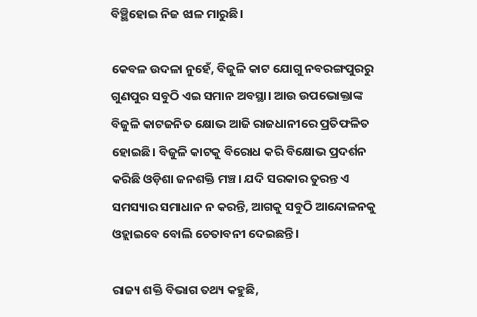ବିଞ୍ଛିହୋଇ ନିଜ ଝାଳ ମାରୁଛି।

କେବଳ ଉଦଳା ନୁହେଁ, ବିଜୁଳି କାଟ ଯୋଗୁ ନବରଙ୍ଗପୁରରୁ ଗୁଣପୁର ସବୁଠି ଏଇ ସମାନ ଅବସ୍ଥା। ଆଉ ଉପଭୋକ୍ତାଙ୍କ ବିଜୁଳି କାଟଜନିତ କ୍ଷୋଭ ଆଜି ରାଜଧାନୀରେ ପ୍ରତିଫଳିତ ହୋଇଛି। ବିଜୁଳି କାଟକୁ ବିରୋଧ କରି ବିକ୍ଷୋଭ ପ୍ରଦର୍ଶନ କରିଛି ଓଡ଼ିଶା ଜନଶକ୍ତି ମଞ୍ଚ। ଯଦି ସରକାର ତୁରନ୍ତ ଏ ସମସ୍ୟାର ସମାଧାନ ନ କରନ୍ତି, ଆଗକୁ ସବୁଠି ଆନ୍ଦୋଳନକୁ ଓହ୍ଲାଇବେ ବୋଲି ଚେତାବନୀ ଦେଇଛନ୍ତି।

ରାଜ୍ୟ ଶକ୍ତି ବିଭାଗ ତଥ୍ୟ କହୁଛି,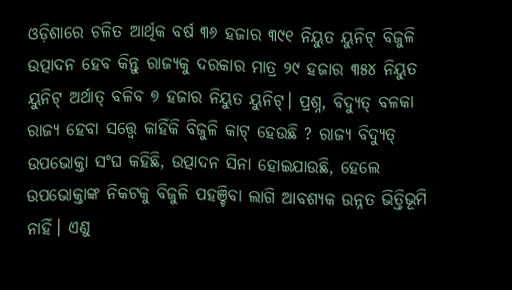ଓଡ଼ିଶାରେ ଚଳିତ ଆର୍ଥିକ ବର୍ଷ ୩୬ ହଜାର ୩୯୧ ନିୟୁତ ୟୁନିଟ୍ ବିଜୁଳି ଉତ୍ପାଦନ ହେବ କିନ୍ତୁ ରାଜ୍ୟକୁ ଦରକାର ମାତ୍ର ୨୯ ହଜାର ୩୫୪ ନିୟୁତ ୟୁନିଟ୍ ଅର୍ଥାତ୍ ବଳିବ ୭ ହଜାର ନିୟୁତ ୟୁନିଟ୍। ପ୍ରଶ୍ନ, ବିଦ୍ୟୁତ୍ ବଳକା ରାଜ୍ୟ ହେବା ସତ୍ତ୍ୱେ କାହିଁକି ବିଜୁଳି କାଟ୍ ହେଉଛି ? ରାଜ୍ୟ ବିଦ୍ୟୁତ୍ ଉପଭୋକ୍ତା ସଂଘ କହିଛି, ଉତ୍ପାଦନ ସିନା ହୋଇଯାଉଛି, ହେଲେ ଉପଭୋକ୍ତାଙ୍କ ନିକଟକୁ ବିଜୁଳି ପହଞ୍ଚିବା ଲାଗି ଆବଶ୍ୟକ ଉନ୍ନତ ଭିତ୍ତିଭୂମି ନାହିଁ। ଏଣୁ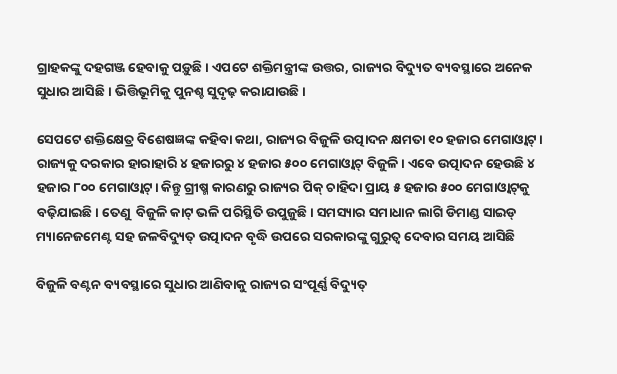ଗ୍ରାହକଙ୍କୁ ଦହଗଞ୍ଜ ହେବାକୁ ପଡ଼ୁଛି। ଏପଟେ ଶକ୍ତିମନ୍ତ୍ରୀଙ୍କ ଉତ୍ତର, ରାଜ୍ୟର ବିଦ୍ୟୁତ ବ୍ୟବସ୍ଥାରେ ଅନେକ ସୁଧାର ଆସିଛି। ଭିତ୍ତିଭୂମିକୁ ପୁନଶ୍ଚ ସୁଦୃଢ଼ କରାଯାଉଛି।

ସେପଟେ ଶକ୍ତିକ୍ଷେତ୍ର ବିଶେଷଜ୍ଞଙ୍କ କହିବା କଥା, ରାଜ୍ୟର ବିଜୁଳି ଉତ୍ପାଦନ କ୍ଷମତା ୧୦ ହଜାର ମେଗାଓ୍ବାଟ୍।  ରାଜ୍ୟକୁ ଦରକାର ହାରାହାରି ୪ ହଜାରରୁ ୪ ହଜାର ୫୦୦ ମେଗାଓ୍ବାଟ୍ ବିଜୁଳି। ଏବେ ଉତ୍ପାଦନ ହେଉଛି ୪ ହଜାର ୮୦୦ ମେଗାଓ୍ବାଟ୍। କିନ୍ତୁ ଗ୍ରୀଷ୍ମ କାରଣରୁ ରାଜ୍ୟର ପିକ୍ ଚାହିଦା ପ୍ରାୟ ୫ ହଜାର ୫୦୦ ମେଗାଓ୍ବାଟ୍‌କୁ ବଢ଼ିଯାଇଛି। ତେଣୁ  ବିଜୁଳି କାଟ୍ ଭଳି ପରିସ୍ଥିତି ଉପୁଜୁଛି। ସମସ୍ୟାର ସମାଧାନ ଲାଗି ଡିମାଣ୍ଡ ସାଇଡ୍ ମ୍ୟାନେଜମେଣ୍ଟ ସହ ଜଳବିଦ୍ୟୁତ୍ ଉତ୍ପାଦନ ବୃଦ୍ଧି ଉପରେ ସରକାରଙ୍କୁ ଗୁରୁତ୍ୱ ଦେବାର ସମୟ ଆସିଛି

ବିଜୁଳି ବଣ୍ଟନ ବ୍ୟବସ୍ଥାରେ ସୁଧାର ଆଣିବାକୁ ରାଜ୍ୟର ସଂପୂର୍ଣ୍ଣ ବିଦ୍ୟୁତ୍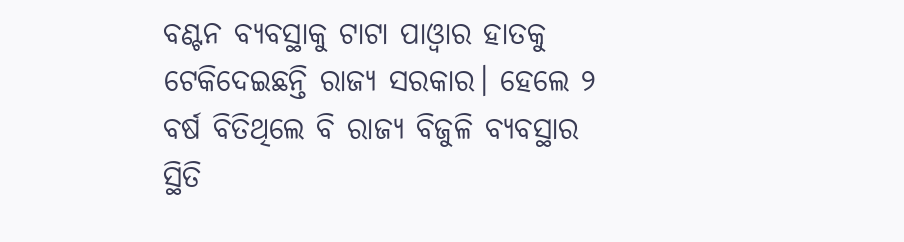ବଣ୍ଟନ ବ୍ୟବସ୍ଥାକୁ ଟାଟା ପାଓ୍ବାର ହାତକୁ ଟେକିଦେଇଛନ୍ତି ରାଜ୍ୟ ସରକାର। ହେଲେ ୨ ବର୍ଷ ବିତିଥିଲେ ବି ରାଜ୍ୟ ବିଜୁଳି ବ୍ୟବସ୍ଥାର ସ୍ଥିତି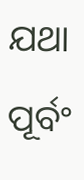ଯଥା ପୂର୍ବଂ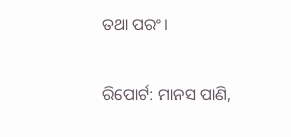ତଥା ପରଂ।

ରିପୋର୍ଟ: ମାନସ ପାଣି,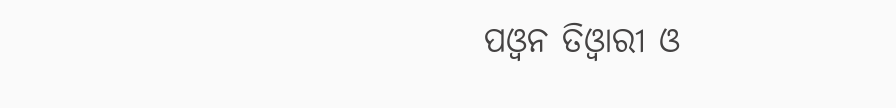ପଓ୍ୱନ ତିଓ୍ୱାରୀ ଓ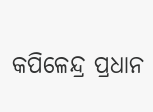କପିଳେନ୍ଦ୍ର ପ୍ରଧାନ